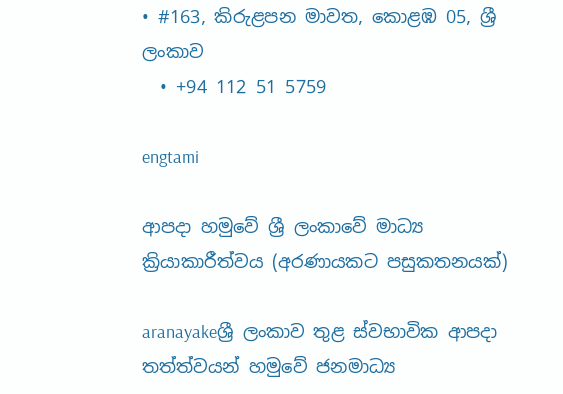• #163, කිරුළපන මාවත, කොළඹ 05, ශ්‍රී ලංකාව
  • +94 112 51 5759

engtami

ආපදා හමුවේ ශ්‍රී ලංකාවේ මාධ්‍ය ක්‍රියාකාරීත්වය (අරණායකට පසුකතනයක්)

aranayakeශ්‍රී ලංකාව තුළ ස්වභාවික ආපදා තත්ත්වයන් හමුවේ ජනමාධ්‍ය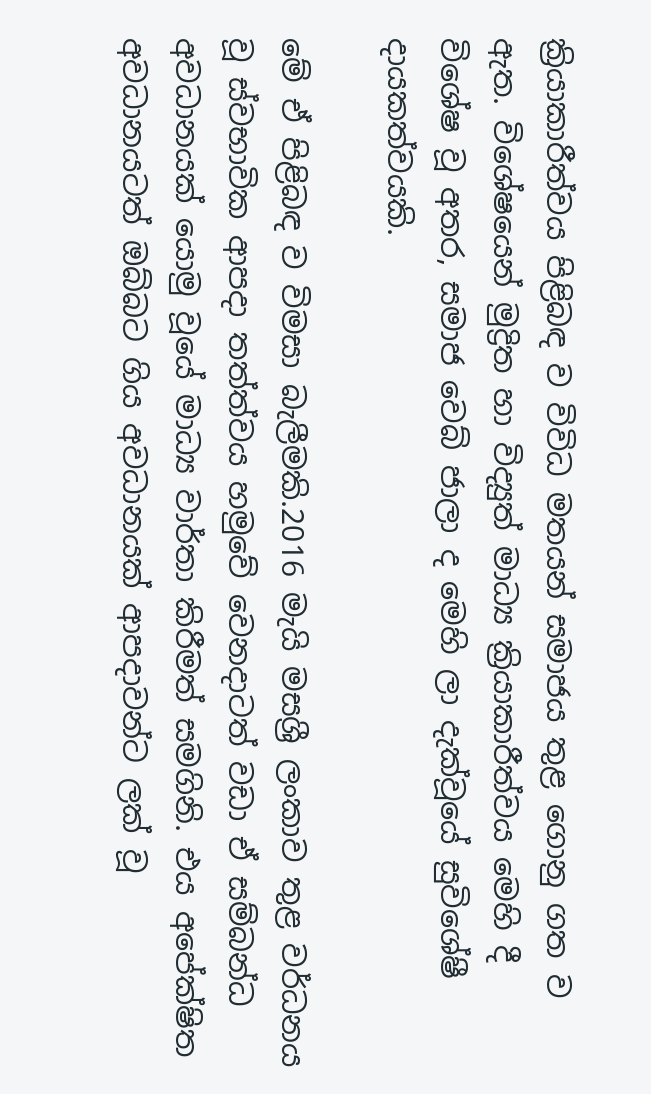ක්‍රියාකාරීත්වය පිළිබඳ ව විවිධ මතයන් සමාජය තුළ ගොනු ගත ව ඇත. විශේෂයෙන් මුද්‍රිත හා විද්‍යුත් මාධ්‍ය ක්‍රියාකාරීත්වය මෙහි දී විශේෂ වූ අතර, සමාජ වෙබ් ජාලා ද මෙහි ලා දැක්වූයේ සුවිශේෂී දායකත්වයකි.

මේ ඒ පිළිබඳ ව විමසා බැලීමකි.2016 මැයි මසශ්‍රී ලංකාව තුළ වර්ධනය වූ ස්වභාවික ආපදා තත්ත්වය හමුවේ වෙනදාටත් වඩා ඒ සම්බන්ධ අවධානයක් යොමු වූයේ මාධ්‍ය වාර්තා කිරීමත් සමගිනි. එය අපේක්ෂිත අවධානයටත් ඔබ්බට ගිය අවධානයක් ආපදාවන්ට ලක් වූ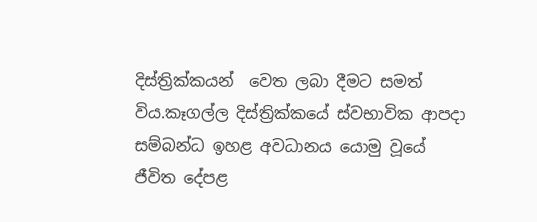දිස්ත්‍රික්කයන්  වෙත ලබා දීමට සමත් විය.කෑගල්ල දිස්ත්‍රික්කයේ ස්වභාවික ආපදා සම්බන්ධ ඉහළ අවධානය යොමු වූයේ ජීවිත දේපළ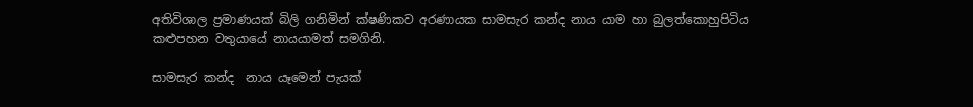අතිවිශාල ප්‍රමාණයක් බිලි ගනිමින් ක්ෂණිකව අරණායක සාමසැර කන්ද නාය යාම හා බුලත්කොහුපිටිය කළුපහන වතුයායේ නායයාමත් සමගිනි.

සාමසැර කන්ද  නාය යෑමෙන් පැයක්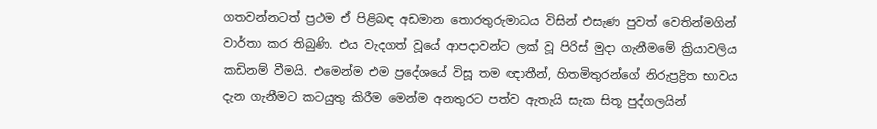ගතවන්නටත් ප්‍රථම ඒ පිළිබඳ අඩමාන තොරතුරුමාධය විසින් එසැණ පුවත් වෙතින්මගින් වාර්තා කර තිබුණි. එය වැදගත් වූයේ ආපදාවන්ට ලක් වූ පිරිස් මුදා ගැනීමමේ ක්‍රියාවලිය කඩිනම් වීමයි. එමෙන්ම එම ප්‍රදේශයේ විසූ තම ඥාතීන්, හිතමිතුරන්ගේ නිරුප්‍රද්‍රිත භාවය දැන ගැනීමට කටයුතු කිරීම මෙන්ම අනතුරට පත්ව ඇතැයි සැක සිතූ පුද්ගලයින්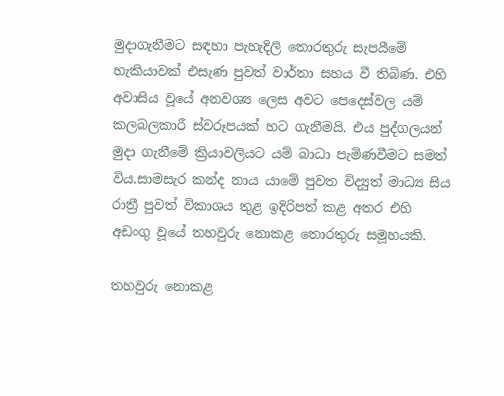මුදාගැනීමට සඳහා පැහැදිලි තොරතුරු සැපයීමේ හැකියාවක් එසැණ පුවත් වාර්තා සහය වී තිබිණ. එහි අවාසිය වූයේ අනවශ්‍ය ලෙස අවට පෙදෙස්වල යම් කලබලකාරී ස්වරූපයක් හට ගැනීමයි. එය පුද්ගලයන් මුදා ගැනීමේ ක්‍රියාවලියට යම් බාධා පැමිණවීමට සමත් විය.සාමසැර කන්ද නාය යාමේ පුවත විද්‍යුත් මාධ්‍ය සිය රාත්‍රී පුවත් විකාශය තුළ ඉදිරිපත් කළ අතර එහි අඩංගු වූයේ තහවුරු නොකළ තොරතුරු සමූහයකි.

තහවුරු නොකළ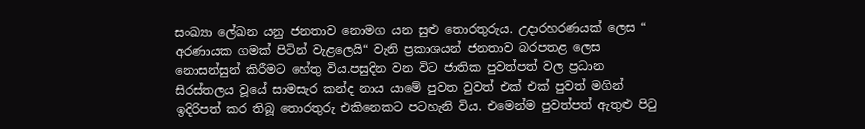සංඛ්‍යා ලේඛන යනු ජනතාව නොමග යන සුළු තොරතුරුය. උදාරහරණයක් ලෙස “ අරණායක ගමක් පිටින් වැළලෙයි“ වැනි ප්‍රකාශයන් ජනතාව බරපතළ ලෙස නොසන්සුන් කිරීමට හේතු විය.පසුදින වන විට ජාතික පුවත්පත් වල ප්‍රධාන සිරස්තලය වූයේ සාමසැර කන්ද නාය යාමේ පුවත වුවත් එක් එක් පුවත් මගින් ඉදිරිපත් කර තිබූ තොරතුරු එකිනෙකට පටහැනි විය. එමෙන්ම පුවත්පත් ඇතුළු පිටු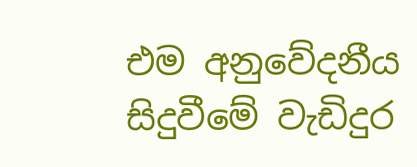එම අනුවේදනීය සිදුවීමේ වැඩිදුර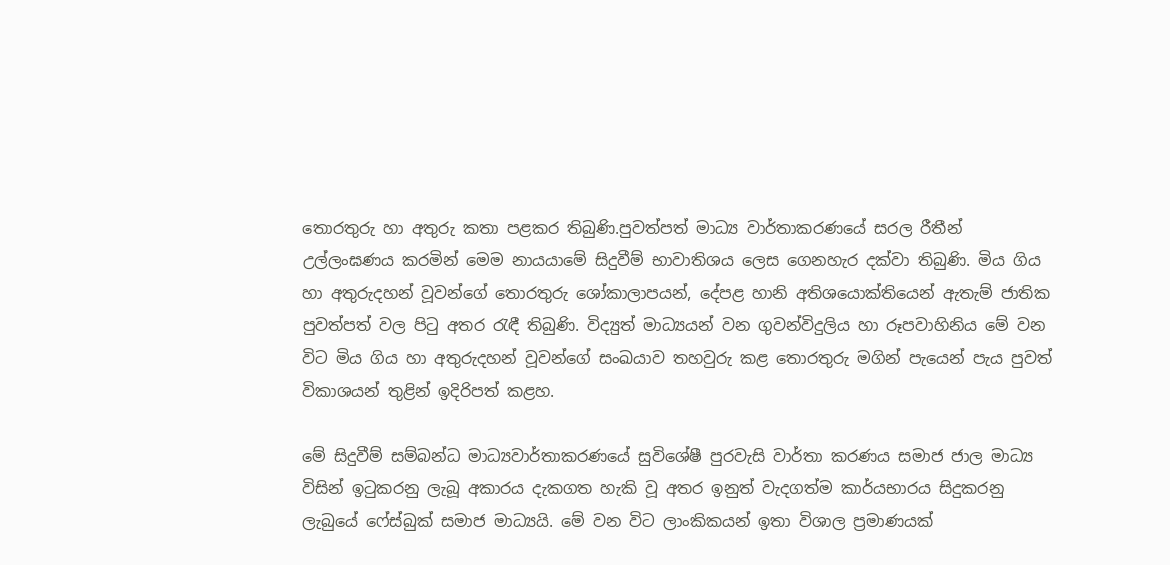තොරතුරු හා අතුරු කතා පළකර තිබුණි.පුවත්පත් මාධ්‍ය වාර්තාකරණයේ සරල රීතීන් උල්ලංඝණය කරමින් මෙම නායයාමේ සිදුවීම් භාවාතිශය ලෙස ගෙනහැර දක්වා තිබුණි. මිය ගිය හා අතුරුදහන් වූවන්ගේ තොරතුරු ශෝකාලාපයන්, දේපළ හානි අතිශයොක්තියෙන් ඇතැම් ජාතික පුවත්පත් වල පිටු අතර රැඳී තිබුණි. විද්‍යුත් මාධ්‍යයන් වන ගුවන්විදුලිය හා රූපවාහිනිය මේ වන විට මිය ගිය හා අතුරුදහන් වූවන්ගේ සංඛයාව තහවුරු කළ තොරතුරු මගින් පැයෙන් පැය පුවත් විකාශයන් තුළින් ඉදිරිපත් කළහ.

මේ සිදුවීම් සම්බන්ධ මාධ්‍යවාර්තාකරණයේ සුවිශේෂී පුරවැසි වාර්තා කරණය සමාජ ජාල මාධ්‍ය විසින් ඉටුකරනු ලැබූ අකාරය දැකගත හැකි වූ අතර ඉනුත් වැදගත්ම කාර්යභාරය සිදුකරනු ලැබුයේ ෆේස්බුක් සමාජ මාධ්‍යයි. මේ වන විට ලාංකිකයන් ඉතා විශාල ප්‍රමාණයක්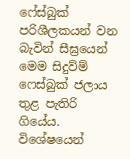ෆේස්බුක් පරිශීලකයන් වන බැවින් සීඝ්‍ර‍යෙන් මෙම සිදුව්ම් ෆෙස්බුක් ජලාය තුළ පැතිරි ගියේය. විශේෂයෙන්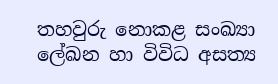තහවුරු නොකළ සංඛ්‍යා ලේඛන හා විවිධ අසත්‍ය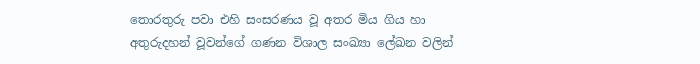තොරතුරු පවා එහි සංසරණය වූ අතර මිය ගිය හා අතුරුදහන් වූවන්ගේ ගණන විශාල සංඛ්‍යා ලේඛන වලින්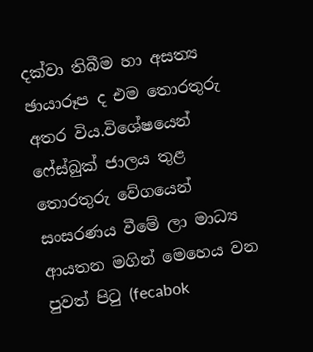දක්වා තිබීම හා අසත්‍ය ඡායාරූප ද එම තොරතුරු අතර විය.විශේෂයෙන් ෆේස්බුක් ජාලය තුළ තොරතුරු වේගයෙන් සංසරණය වීමේ ලා මාධ්‍ය ආයතන මගින් මෙහෙය වන පුවත් පිටු (fecabok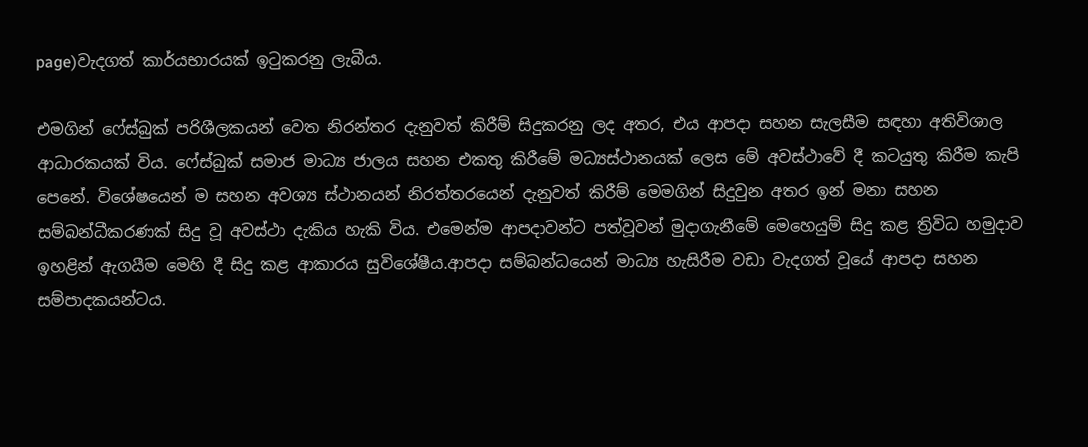page)වැදගත් කාර්යභාරයක් ඉටුකරනු ලැබීය.

එමගින් ෆේස්බුක් පරිශීලකයන් වෙත නිරන්තර දැනුවත් කිරීම් සිදුකරනු ලද අතර, එය ආපදා සහන සැලසීම සඳහා අතිවිශාල ආධාරකයක් විය. ෆේස්බුක් සමාජ මාධ්‍ය ජාලය සහන එකතු කිරීමේ මධ්‍යස්ථානයක් ලෙස මේ අවස්ථාවේ දී කටයුතු කිරීම කැපි පෙනේ. විශේෂයෙන් ම සහන අවශ්‍ය ස්ථානයන් නිරත්තරයෙන් දැනුවත් කිරීම් මෙමගින් සිදුවුන අතර ඉන් මනා සහන සම්බන්ධීකරණක් සිදු වූ අවස්ථා දැකිය හැකි විය. එමෙන්ම ආපදාවන්ට පත්වූවන් මුදාගැනීමේ මෙහෙයුම් සිදු කළ ත්‍රිවිධ හමුදාව ඉහළින් ඇගයීම මෙහි දී සිදු කළ ආකාරය සුවිශේෂීය.ආපදා සම්බන්ධයෙන් මාධ්‍ය හැසිරීම වඩා වැදගත් වූයේ ආපදා සහන සම්පාදකයන්ටය.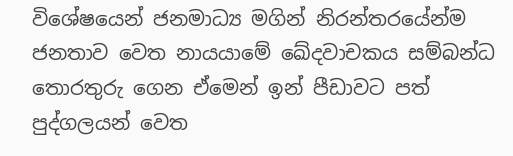විශේෂයෙන් ජනමාධ්‍ය මගින් නිරන්තරයේන්ම ජනතාව වෙත නායයාමේ ඛේදවාචකය සම්බන්ධ තොරතුරු ගෙන ඒමෙන් ඉන් පීඩාවට පත් පුද්ගලයන් වෙත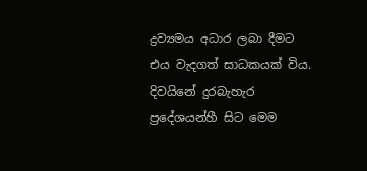ද්‍රව්‍යමය අධාර ලබා දීමට එය වැදගත් සාධකයක් විය. දිවයිනේ දුරබැහැර ප්‍රදේශයන්හී සිට මෙම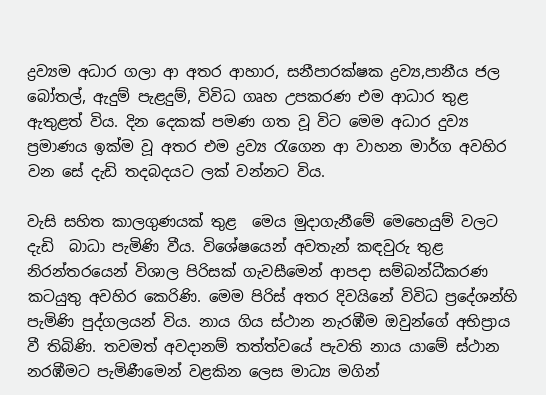ද්‍රව්‍යම අධාර ගලා ආ අතර ආහාර, සනීපාරක්ෂක ද්‍රව්‍ය,පානීය ජල බෝතල්, ඇදුම් පැළදුම්, විවිධ ගෘහ උපකරණ එම ආධාර තුළ ඇතුළත් විය. දින දෙකක් පමණ ගත වූ විට මෙම අධාර දුව්‍ය ප්‍රමාණය ඉක්ම වූ අතර එම ද්‍රව්‍ය රැගෙන ආ වාහන මාර්ග අවහිර වන සේ දැඩි තදබදයට ලක් වන්නට විය.

වැසි සහිත කාලගුණයක් තුළ  මෙය මුදාගැනීමේ මෙහෙයුම් වලට දැඩි  බාධා පැමිණි වීය. විශේෂයෙන් අවතැන් කඳවුරු තුළ නිරන්තරයෙන් විශාල පිරිසක් ගැවසීමෙන් ආපදා සම්බන්ධීකරණ කටයුතු අවහිර කෙරිණි. මෙම පිරිස් අතර දිවයිනේ විවිධ ප්‍රදේශන්හි පැමිණි පුද්ගලයන් විය. නාය ගිය ස්ථාන නැරඹීම ඔවුන්ගේ අභිප්‍රාය වී තිබිණි. තවමත් අවදානම් තත්ත්වයේ පැවති නාය යාමේ ස්ථාන නරඹීමට පැමිණීමෙන් වළකින ලෙස මාධ්‍ය මගින්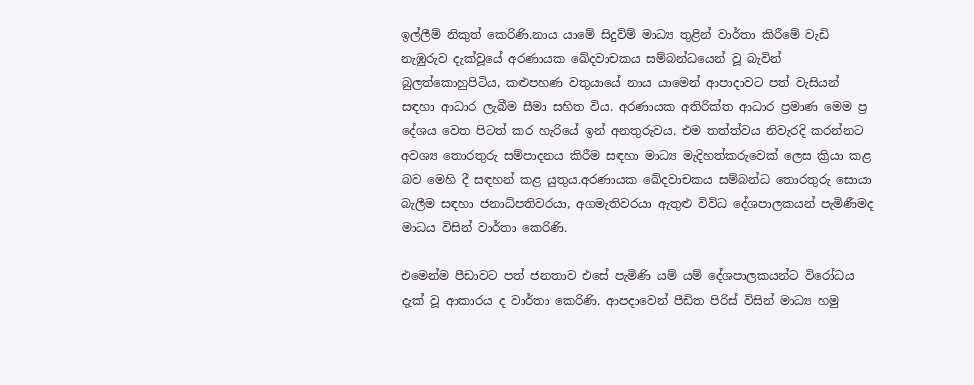ඉල්ලීම් නිකුත් කෙරිණි.නාය යාමේ සිදුව්ම් මාධ්‍ය තුළින් වාර්තා කිරීමේ වැඩි නැඹුරුව දැක්වූයේ අරණායක ඛේදවාචකය සම්බන්ධයෙන් වූ බැවින් බුලත්කොහුපිටිය, කළුපහණ වතුයායේ නාය යාමෙන් ආපාදාවට පත් වැසියන් සඳහා ආධාර ලැබීම සීමා සහිත විය. අරණායක අතිරික්ත ආධාර ප්‍රමාණ මෙම ප්‍ර දේශය වෙත පිටත් කර හැරියේ ඉන් අනතුරුවය. එම තත්ත්වය නිවැරදි කරන්නට අවශ්‍ය තොරතුරු සම්පාදනය කිරීම සඳහා මාධ්‍ය මැදිහත්කරුවෙක් ලෙස ක්‍රියා කළ බව මෙහි දී සඳහන් කළ යුතුය.අරණායක ඛේදවාචකය සම්බන්ධ තොරතුරු සොයා බැලීම සඳහා ජනාධිපතිවරයා, අගමැතිවරයා ඇතුළු විවිධ දේශපාලකයන් පැමිණීමද මාධය විසින් වාර්තා කෙරිණි.

එමෙන්ම පීඩාවට පත් ජනතාව එසේ පැමිණි යම් යම් දේශපාලකයන්ට විරෝධය දැක් වූ ආකාරය ද වාර්තා කෙරිණි. ආපදාවෙන් පීඩිත පිරිස් විසින් මාධ්‍ය හමු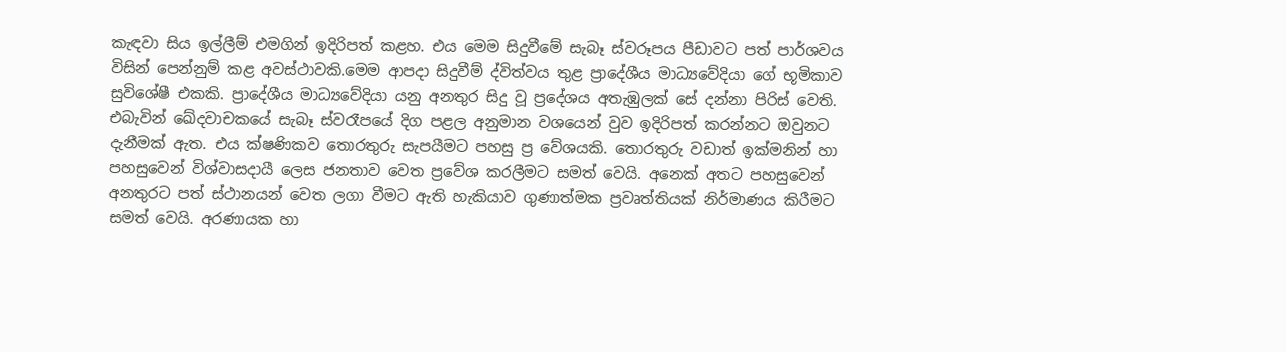කැඳවා සිය ඉල්ලීම් එමගින් ඉදිරිපත් කළහ. එය මෙම සිදුවීමේ සැබෑ ස්වරූපය පීඩාවට පත් පාර්ශවය විසින් පෙන්නුම් කළ අවස්ථාවකි.මෙම ආපදා සිදුවීම් ද්විත්වය තුළ ප්‍රාදේශීය මාධ්‍යවේදියා ගේ භූමිකාව සුවිශේෂී එකකි. ප්‍රාදේශීය මාධ්‍යවේදියා යනු අනතුර සිදු වූ ප්‍රදේශය අතැඹුලක් සේ දන්නා පිරිස් වෙති. එබැවින් ඛේදවාචකයේ සැබෑ ස්වරෑපයේ දිග පළල අනුමාන වශයෙන් වුව ඉදිරිපත් කරන්නට ඔවුනට දැනීමක් ඇත. එය ක්ෂණිකව තොරතුරු සැපයීමට පහසු ප්‍ර වේශයකි. තොරතුරු වඩාත් ඉක්මනින් හා පහසුවෙන් විශ්වාසදායී ලෙස ජනතාව වෙත ප්‍රවේශ කරලීමට සමත් වෙයි. අනෙක් අතට පහසුවෙන් අනතුරට පත් ස්ථානයන් වෙත ලගා වීමට ඇති හැකියාව ගුණාත්මක ප්‍රවෘත්තියක් නිර්මාණය කිරීමට සමත් වෙයි. අරණායක හා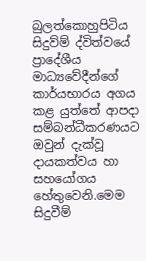බුලත්කොහුපිටිය සිදුව්ම් ද්විත්වයේ ප්‍රාදේශීය මාධ්‍යවේදීන්ගේ කාර්යභාරය අගය කළ යුත්තේ ආපදා සම්බන්ධීකරණයට ඔවුන් දැක්වූ දායකත්වය හා සහයෝගය හේතුවෙනි.මෙම සිදුවීම්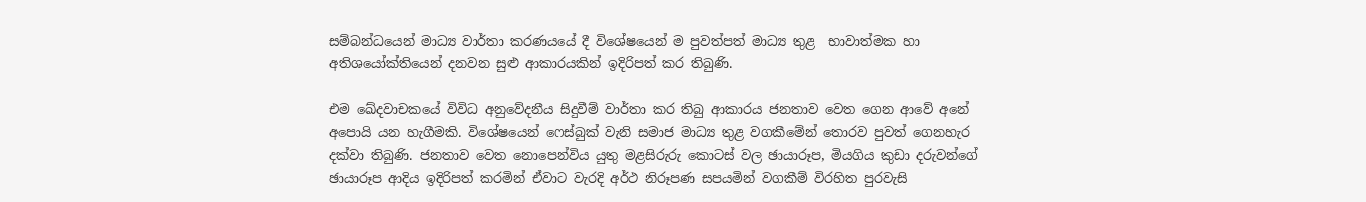සම්බන්ධයෙන් මාධ්‍ය වාර්තා කරණයයේ දී විශේෂයෙන් ම පුවත්පත් මාධ්‍ය තුළ  භාවාත්මක හා අතිශයෝක්තියෙන් දනවන සුළු ආකාරයකින් ඉදිරිපත් කර තිබුණි.

එම ඛේදවාචකයේ විවිධ අනුවේදනීය සිදුවීම් වාර්තා කර තිබු ආකාරය ජනතාව වෙත ගෙන ආවේ අනේ අපොයි යන හැගීමකි. විශේෂයෙන් ෆෙස්බුක් වැනි සමාජ මාධ්‍ය තුළ වගකීමේන් තොරව පුවත් ගෙනහැර දක්වා තිබුණි. ජනතාව වෙත නොපෙන්විය යුතු මළසිරුරු කොටස් වල ඡායාරූප, මියගිය කුඩා දරුවන්ගේ ඡායාරූප ආදිය ඉදිරිපත් කරමින් ඒවාට වැරදි අර්ථ නිරූපණ සපයමින් වගකීම් විරහිත පුරවැසි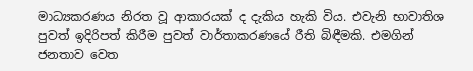මාධ්‍යකරණය නිරත වූ ආකාරයක් ද දැකිය හැකි විය. එවැනි භාවාතිශ පුවත් ඉදිරිපත් කිරීම පුවත් වාර්තාකරණයේ රීති බිඳීමකි. එමගින් ජනතාව වෙත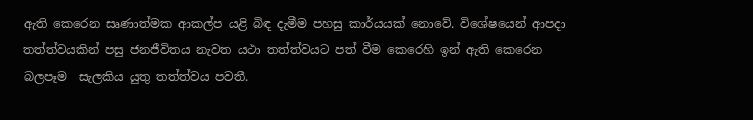ඇති කෙරෙන සෘණාත්මක ආකල්ප යළි බිඳ දැමීම පහසු කාර්යයක් නොවේ. විශේෂයෙන් ආපදා තත්ත්වයකින් පසු ජනජීවිතය නැවත යථා තත්ත්වයට පත් වීම කෙරෙහි ඉන් ඇති කෙරෙන බලපෑම  සැලකිය යුතු තත්ත්වය පවතී.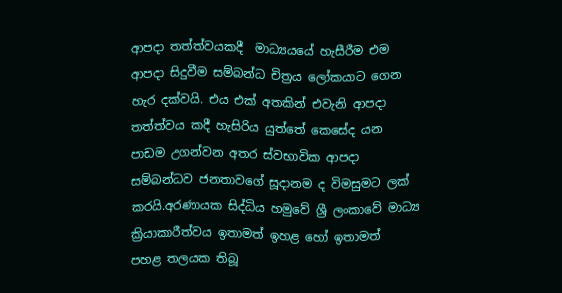ආපදා තත්ත්වයකදී  මාධ්‍යයයේ හැසීරීම එම ආපදා සිදුවීම සම්බන්ධ චිත්‍රය ලෝකයාට ගෙන හැර දක්වයි. එය එක් අතකින් එවැනි ආපදා තත්ත්වය කදී හැසිරිය යුත්තේ කෙසේද යන පාඩම උගන්වන අතර ස්වභාවික ආපදා සම්බන්ධව ජනතාවගේ සූදානම ද විමසුමට ලක් කරයි.අරණායක සිද්ධිය හමුවේ ශ්‍රී ලංකාවේ මාධ්‍ය ක්‍රියාකාරීත්වය ඉතාමත් ඉහළ හෝ ඉතාමත්  පහළ තලයක තිබූ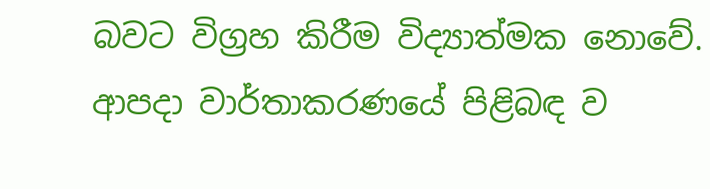බවට විග්‍රහ කිරීම විද්‍යාත්මක නොවේ. ආපදා වාර්තාකරණයේ පිළිබඳ ව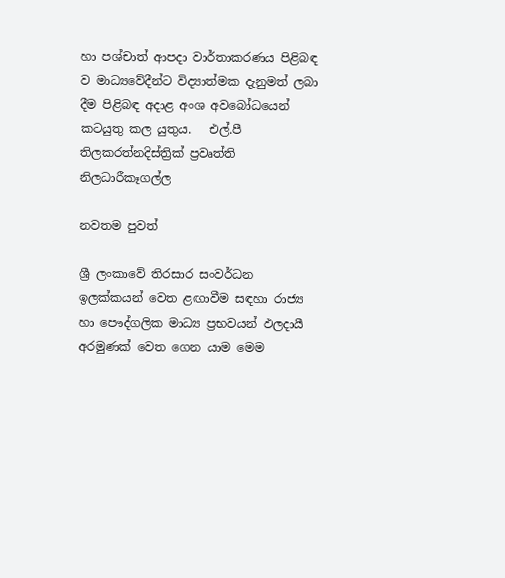හා පශ්චාත් ආපදා වාර්තාකරණය පිළිබඳ ව මාධ්‍යවේදීන්ට විද්‍යාත්මක දැනුමත් ලබා දීම පිළිබඳ අදාළ අංශ අවබෝධයෙන් කටයුතු කල යුතුය.   එල්.පී තිලකරත්නදිස්ත්‍රික් ප්‍රවෘත්ති නිලධාරීකෑගල්ල

නවතම පුවත්

ශ්‍රී ලංකාවේ තිරසාර සංවර්ධන ඉලක්කයන් වෙත ළඟාවීම සඳහා රාජ්‍ය හා පෞද්ගලික මාධ්‍ය ප්‍රභවයන් ඵලදායී අරමුණක් වෙත ගෙන යාම මෙම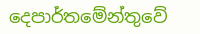දෙපාර්තමේන්තුවේ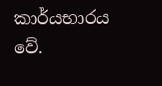කාර්යභාරය වේ.